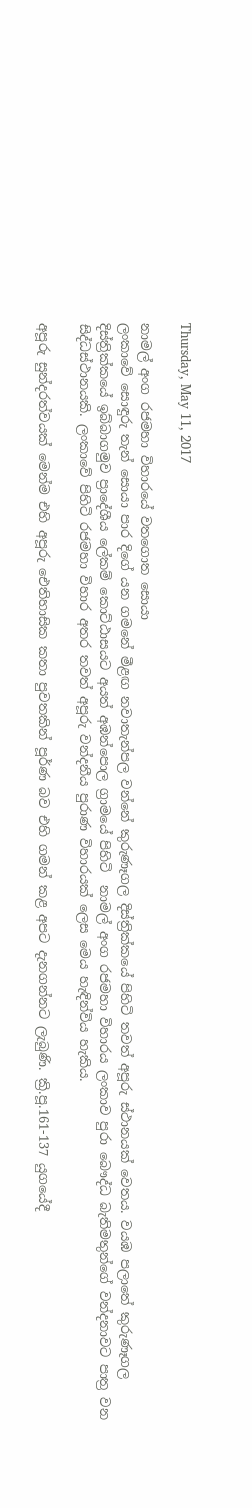Thursday, May 11, 2017

නාමල් අංග රජමහා විහාරයේ වතගොත සොයා
ලංකාවේ සොඳුරු තැන් සොයා පාර දිගේ යන ගමනේ මීළඟ නවාතැන්පල වන්නේ කුරුණෑගල දිස්ත්‍රික්කයේ පිහිටි තවත් අපූරු ස්ථානයක් වෙතය. වයඹ පලාතේ කුරුණෑගල දිස්ත්‍රික්කයේ ඉබ්බාගමුව ප්‍රාදේශීය ලේකම් කොට්ඨාසයට අයත් අඹන්පොල ග්‍රාමයේ පිහිටි  නාමල් අංග රජමහා විහාරය ලංකාව පුරා බෞද්ධ බැතිමතුන්ගේ වන්දනාවට පාත්‍ර වන සිද්ධස්ථානයකි. ලංකාවේ පිහිටි රජමහා විහාර අතර තවත් අපූරු වන්දනීය පුරාණ විහාරයක් ලෙස මෙය හැඳින්විය හැකිය.

අපූරු සුන්දරත්වයක් මෙන්ම එහි අපූරු ඓතිහාසික කතා පුවතකින් පූර්ණ බව එහි ගමන් කළ අපට දැනගන්නට ලැබුණි. ක්‍රි.පූ.161-137 යුගයේදී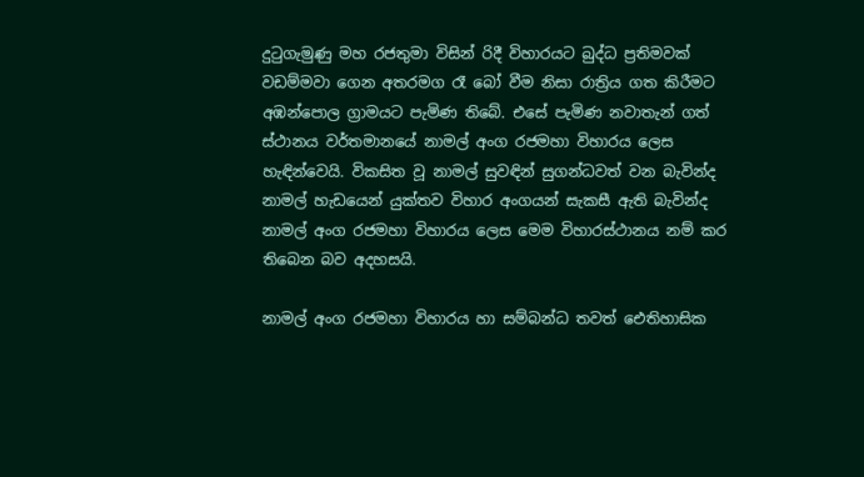දුටුගැමුණු මහ රජතුමා විසින් රිදී විහාරයට බුද්ධ ප්‍රතිමවක් වඩම්මවා ගෙන අතරමග රෑ බෝ වීම නිසා රාත්‍රිය ගත කිරීමට අඹන්පොල ග්‍රාමයට පැමිණ තිබේ. එසේ පැමිණ නවාතැන් ගත් ස්ථානය වර්තමානයේ නාමල් අංග රජමහා විහාරය ලෙස හැඳින්වෙයි. විකසිත වූ නාමල් සුවඳින් සුගන්ධවත් වන බැවින්ද නාමල් හැඩයෙන් යුක්තව විහාර අංගයන් සැකසී ඇති බැවින්ද නාමල් අංග රජමහා විහාරය ලෙස මෙම විහාරස්ථානය නම් කර තිබෙන බව අදහසයි.

නාමල් අංග රජමහා විහාරය හා සම්බන්ධ තවත් ඓතිහාසික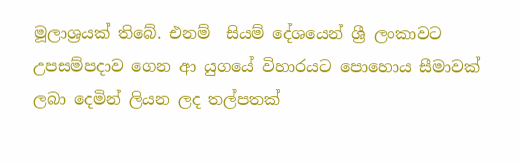මූලාශ්‍රයක් තිබේ. එනම්  සියම් දේශයෙන් ශ්‍රී ලංකාවට උපසම්පදාව ගෙන ආ යුගයේ විහාරයට පොහොය සීමාවක් ලබා දෙමින් ලියන ලද තල්පතක්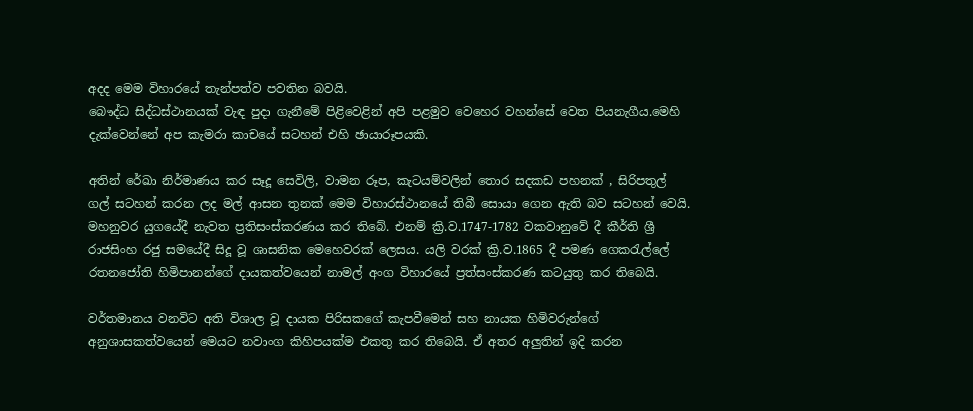අදද මෙම විහාරයේ තැන්පත්ව පවතින බවයි.
බෞද්ධ සිද්ධස්ථානයක් වැඳ පුදා ගැනීමේ පිළිවෙළින් අපි පළමුව වෙහෙර වහන්සේ වෙත පියනැගීය.මෙහි දැක්වෙන්නේ අප කැමරා කාචයේ සටහන් එහි ඡායාරූපයකි.

අතින් රේඛා නිර්මාණය කර සෑදූ සෙවිලි, වාමන රූප, කැටයම්වලින් තොර සදකඩ පහනක් , සිරිපතුල් ගල් සටහන් කරන ලද මල් ආසන තුනක් මෙම විහාරස්ථානයේ තිබී සොයා ගෙන ඇති බව සටහන් වෙයි. මහනුවර යුගයේදී නැවත ප්‍රතිසංස්කරණය කර තිබේ. එනම් ක්‍රි.ව.1747-1782 වකවානුවේ දී කීර්ති ශ්‍රී රාජසිංහ රජු සමයේදී සිදූ වූ ශාසනික මෙහෙවරක් ලෙසය. යලි වරක් ක්‍රි.ව.1865 දී පමණ ගෙකරැල්ලේ රතනජෝති හිමිපානන්ගේ දායකත්වයෙන් නාමල් අංග විහාරයේ ප්‍රත්සංස්කරණ කටයුතු කර තිබෙයි.

වර්තමානය වනවිට අති විශාල වූ දායක පිරිසකගේ කැපවීමෙන් සහ නායක හිමිවරුන්ගේ අනුශාසකත්වයෙන් මෙයට නවාංග කිහිපයක්ම එකතු කර තිබෙයි. ඒ අතර අලුතින් ඉදි කරන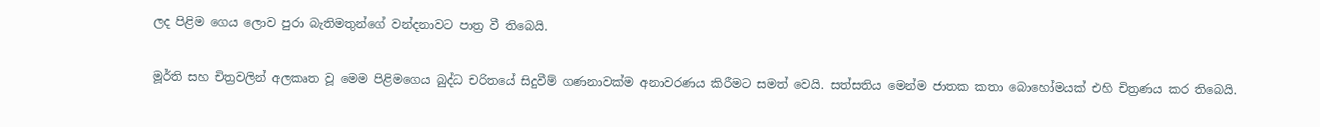ලද පිළිම ගෙය ලොව පුරා බැතිමතුන්ගේ වන්දනාවට පාත්‍ර වී තිබෙයි.

මූර්ති සහ චිත්‍රවලින් අලකෘත වූ මෙම පිළිමගෙය බුද්ධ චරිතයේ සිදුවීම් ගණනාවක්ම අනාවරණය කිරීමට සමත් වෙයි. සත්සතිය මෙන්ම ජාතක කතා බොහෝමයක් එහි චිත්‍රණය කර තිබෙයි.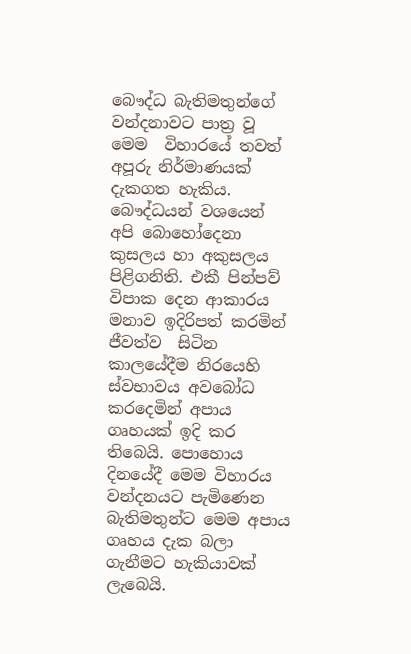බෞද්ධ බැතිමතුන්ගේ වන්දනාවට පාත්‍ර වූ මෙම  විහාරයේ තවත් අපූරු නිර්මාණයක් දැකගත හැකිය. බෞද්ධයන් වශයෙන් අපි බොහෝදෙනා කුසලය හා අකුසලය පිළිගනිති. එකී පින්පව් විපාක දෙන ආකාරය  මනාව ඉදිරිපත් කරමින් ජීවත්ව  සිටින කාලයේදීම නිරයෙහි ස්වභාවය අවබෝධ  කරදෙමින් අපාය ගෘහයක් ඉදි කර තිබෙයි. පොහොය දිනයේදී මෙම විහාරය වන්දනයට පැමිණෙන බැතිමතුන්ට මෙම අපාය ගෘහය දැක බලා ගැනීමට හැකියාවක් ලැබෙයි.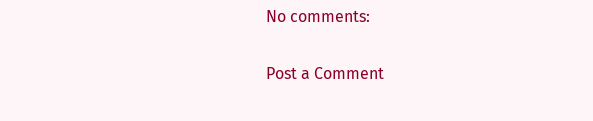No comments:

Post a Comment